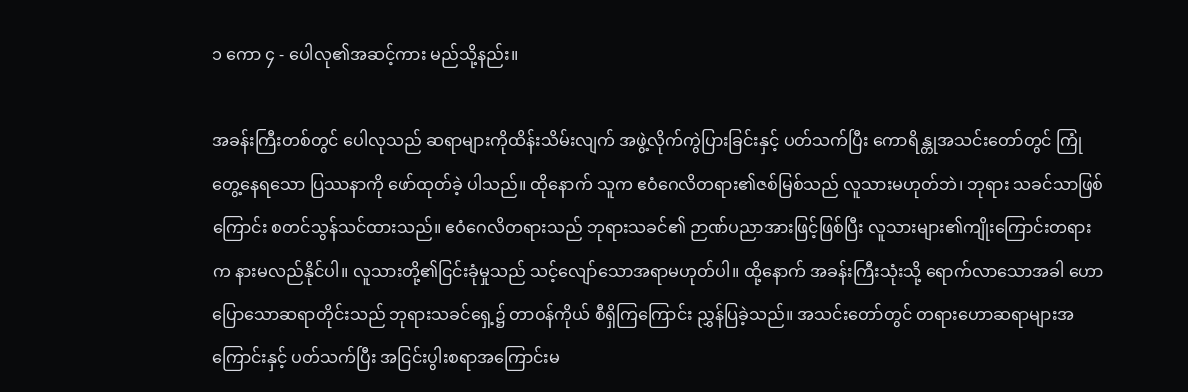၁ ကော ၄ - ပေါလု၏အဆင့်ကား မည်သို့နည်း။

အခန်းကြီးတစ်တွင် ပေါလုသည် ဆရာများကိုထိန်းသိမ်းလျက် အဖွဲ့လိုက်ကွဲပြားခြင်းနှင့် ပတ်သက်ပြီး ကောရိန္တုအသင်းတော်တွင် ကြုံတွေ့နေရသော ပြဿနာကို ဖော်ထုတ်ခဲ့ ပါသည်။ ထိုနောက် သူက ဧဝံဂေလိတရား၏ဇစ်မြစ်သည် လူသားမဟုတ်ဘဲ၊ ဘုရား သခင်သာဖြစ်ကြောင်း စတင်သွန်သင်ထားသည်။ ဧဝံဂေလိတရားသည် ဘုရားသခင်၏ ဉာဏ်ပညာအားဖြင့်ဖြစ်ပြီး လူသားများ၏ကျိုးကြောင်းတရားက နားမလည်နိုင်ပါ။ လူသားတို့၏ငြင်းခုံမှုသည် သင့်လျော်သောအရာမဟုတ်ပါ။ ထို့နောက် အခန်းကြီးသုံးသို့ ရောက်လာသောအခါ ဟောပြောသောဆရာတိုင်းသည် ဘုရားသခင်ရှေ့၌ တာဝန်ကိုယ် စီရှိကြကြောင်း ညွှန်ပြခဲ့သည်။ အသင်းတော်တွင် တရားဟောဆရာများအကြောင်းနှင့် ပတ်သက်ပြီး အငြင်းပွါးစရာအကြောင်းမ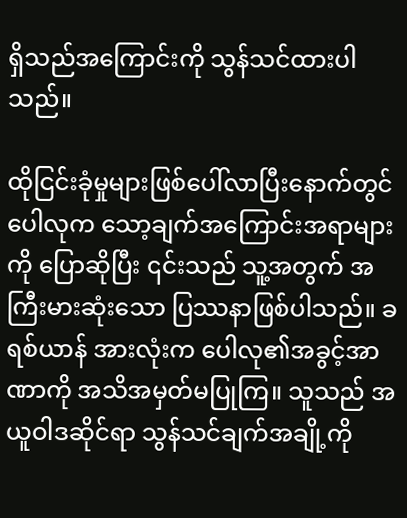ရှိသည်အကြောင်းကို သွန်သင်ထားပါသည်။

ထိုငြင်းခုံမှုများဖြစ်ပေါ်လာပြီးနောက်တွင် ပေါလုက သော့ချက်အကြောင်းအရာများကို ပြောဆိုပြီး ၎င်းသည် သူ့အတွက် အကြီးမားဆုံးသော ပြဿနာဖြစ်ပါသည်။ ခရစ်ယာန် အားလုံးက ပေါလု၏အခွင့်အာဏာကို အသိအမှတ်မပြုကြ။ သူသည် အယူဝါဒဆိုင်ရာ သွန်သင်ချက်အချို့ကို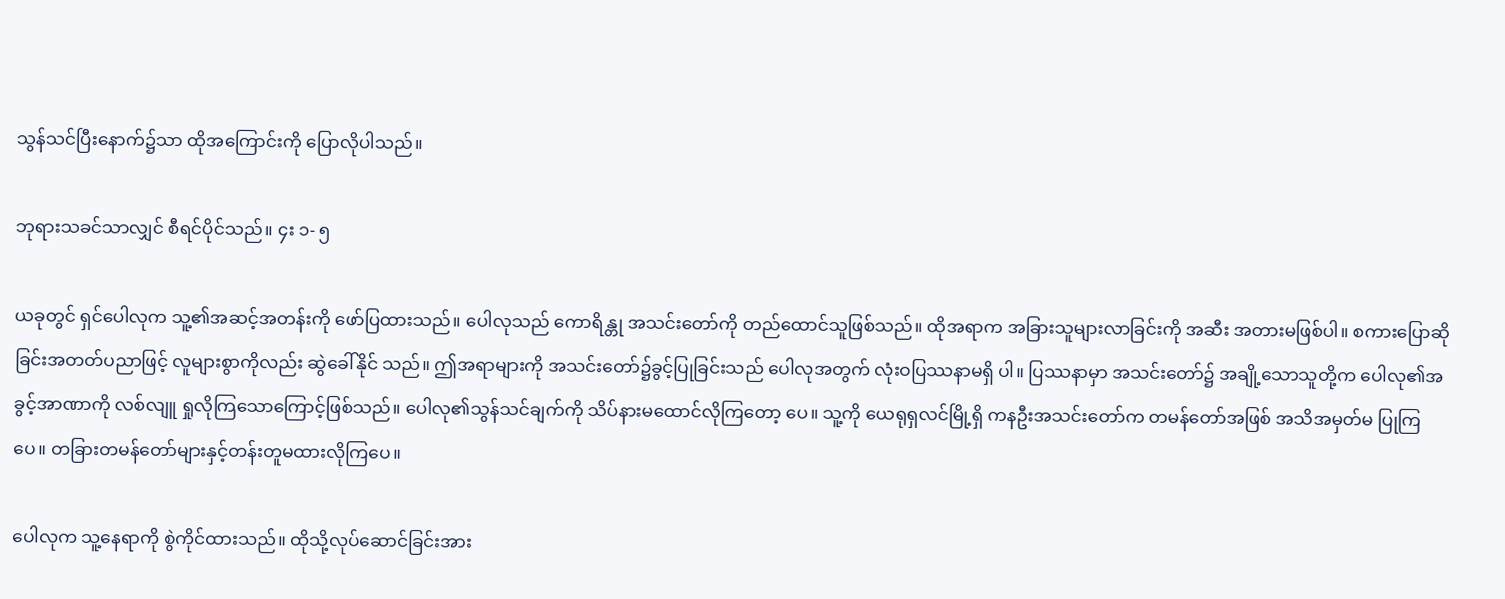သွန်သင်ပြီးနောက်၌သာ ထိုအကြောင်းကို ပြောလိုပါသည်။

ဘုရားသခင်သာလျှင် စီရင်ပိုင်သည်။ ၄း ၁- ၅

ယခုတွင် ရှင်ပေါလုက သူ့၏အဆင့်အတန်းကို ဖော်ပြထားသည်။ ပေါလုသည် ကောရိန္တု အသင်းတော်ကို တည်ထောင်သူဖြစ်သည်။ ထိုအရာက အခြားသူများလာခြင်းကို အဆီး အတားမဖြစ်ပါ။ စကားပြောဆိုခြင်းအတတ်ပညာဖြင့် လူများစွာကိုလည်း ဆွဲခေါ်နိုင် သည်။ ဤအရာများကို အသင်းတော်၌ခွင့်ပြုခြင်းသည် ပေါလုအတွက် လုံးဝပြဿနာမရှိ ပါ။ ပြဿနာမှာ အသင်းတော်၌ အချို့သောသူတို့က ပေါလု၏အခွင့်အာဏာကို လစ်လျူ ရှုလိုကြသောကြောင့်ဖြစ်သည်။ ပေါလု၏သွန်သင်ချက်ကို သိပ်နားမထောင်လိုကြတော့ ပေ။ သူ့ကို ယေရုရှလင်မြို့ရှိ ကနဦးအသင်းတော်က တမန်တော်အဖြစ် အသိအမှတ်မ ပြုကြပေ။ တခြားတမန်တော်များနှင့်တန်းတူမထားလိုကြပေ။

ပေါလုက သူ့နေရာကို စွဲကိုင်ထားသည်။ ထိုသို့လုပ်ဆောင်ခြင်းအား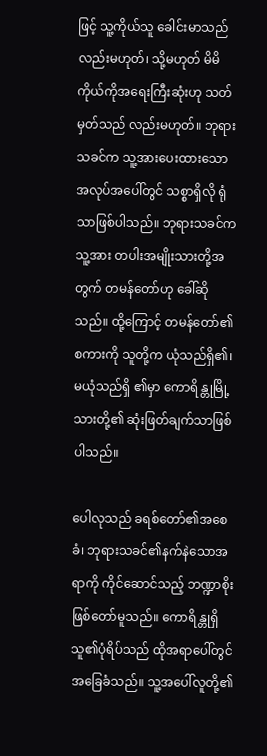ဖြင့် သူ့ကိုယ်သူ ခေါင်းမာသည်လည်းမဟုတ်၊ သို့မဟုတ် မိမိကိုယ်ကိုအရေးကြီးဆုံးဟု သတ်မှတ်သည် လည်းမဟုတ်။ ဘုရားသခင်က သူ့အားပေးထားသော အလုပ်အပေါ်တွင် သစ္စာရှိလို ရုံသာဖြစ်ပါသည်။ ဘုရားသခင်က သူ့အား တပါးအမျိုးသားတို့အတွက် တမန်တော်ဟု ခေါ်ဆိုသည်။ ထို့ကြောင့် တမန်တော်၏စကားကို သူတို့က ယုံသည်ရှိ၏၊ မယုံသည်ရှိ ၏မှာ ကောရိန္တုမြို့သားတို့၏ ဆုံးဖြတ်ချက်သာဖြစ်ပါသည်။

ပေါလုသည် ခရစ်တော်၏အစေခံ၊ ဘုရားသခင်၏နက်နဲသောအရာကို ကိုင်ဆောင်သည့် ဘဏ္ဍာစိုးဖြစ်တော်မူသည်။ ကောရိန္တုရှိ သူ၏ပုံရိပ်သည် ထိုအရာပေါ်တွင် အခြေခံသည်။ သူ့အပေါ်လူတို့၏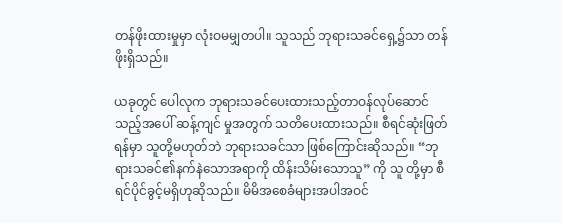တန်ဖိုးထားမှုမှာ လုံးဝမမျှတပါ။ သူသည် ဘုရားသခင်ရှေ့၌သာ တန် ဖိုးရှိသည်။

ယခုတွင် ပေါလုက ဘုရားသခင်ပေးထားသည့်တာဝန်လုပ်ဆောင်သည့်အပေါ် ဆန့်ကျင် မှုအတွက် သတိပေးထားသည်။ စီရင်ဆုံးဖြတ်ရန်မှာ သူတို့မဟုတ်ဘဲ ဘုရားသခင်သာ ဖြစ်ကြောင်းဆိုသည်။ “ဘုရားသခင်၏နက်နဲသောအရာကို ထိန်းသိမ်းသောသူ” ကို သူ တို့မှာ စီရင်ပိုင်ခွင့်မရှိဟုဆိုသည်။ မိမိအစေခံများအပါအဝင်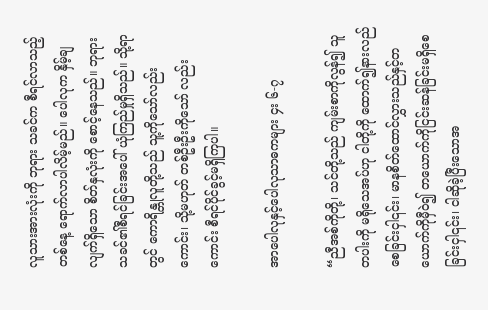လူသားအားလုံးကို ဘုရား သခင်က စီရင်လာသည့်တစ်နေ့ ရောက်လာပါလိမ့်မည်။ ပေါလုက နှိမ့်ချလျက်ရှိသော စိတ်နှလုံးကို စောင့်နေသည်။ ဘုရားသခင်၏စီရင်ခြင်းအပေါ် ယုံကြည်မှုရှိသည်။ သို့ရာ တွင် ကောရိန္တုလူတို့သည် သူ့ကိုသော်လည်းကောင်း၊ သို့မဟုတ် တစ်ဦးဦးကိုသော် လည်းကောင်း စီရင်ပိုင်ခွင့်မရှိကြပါ။

အာပေါလုနှင့်ပေါလုသာဓကများ ၄း ၆-၇

“ညီအစ်ကိုတို့၊ သင်တို့သည် ကျမ်းစာကိုလွန်၍ သူတပါးကို မရိုသေအပ်ဟု ငါတို့ကို ထောက်၍နားလည်စေခြင်းငှါ၎င်း၊ မာနစိတ်ထောင်လွှားသည်နှင့်တယောက်ကိုမှီဝဲ၍ တယောက်ကိုငြင်းဆန်ခြင်းမရှိစေခြင်းငှါ၎င်း၊ ငါဆိုခဲ့ပြီးသောအ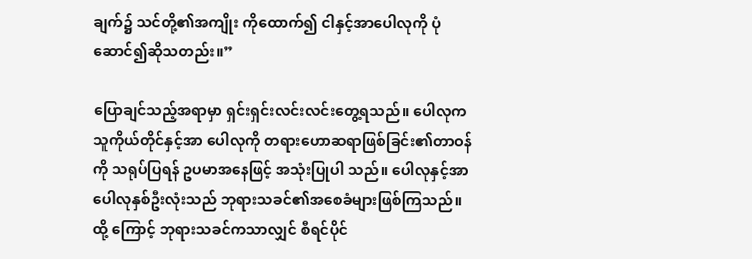ချက်၌ သင်တို့၏အကျိုး ကိုထောက်၍ ငါနှင့်အာပေါလုကို ပုံဆောင်၍ဆိုသတည်း။”

ပြောချင်သည့်အရာမှာ ရှင်းရှင်းလင်းလင်းတွေ့ရသည်။ ပေါလုက သူကိုယ်တိုင်နှင့်အာ ပေါလုကို တရားဟောဆရာဖြစ်ခြင်း၏တာဝန်ကို သရုပ်ပြရန် ဥပမာအနေဖြင့် အသုံးပြုပါ သည်။ ပေါလုနှင့်အာပေါလုနှစ်ဦးလုံးသည် ဘုရားသခင်၏အစေခံများဖြစ်ကြသည်။ ထို့ ကြောင့် ဘုရားသခင်ကသာလျှင် စီရင်ပိုင်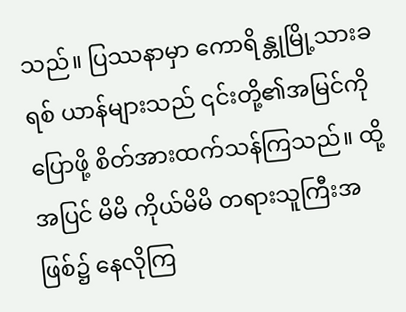သည်။ ပြဿနာမှာ ကောရိန္တုမြို့သားခရစ် ယာန်များသည် ၎င်းတို့၏အမြင်ကိုပြောဖို့ စိတ်အားထက်သန်ကြသည်။ ထို့အပြင် မိမိ ကိုယ်မိမိ တရားသူကြီးအဖြစ်၌ နေလိုကြ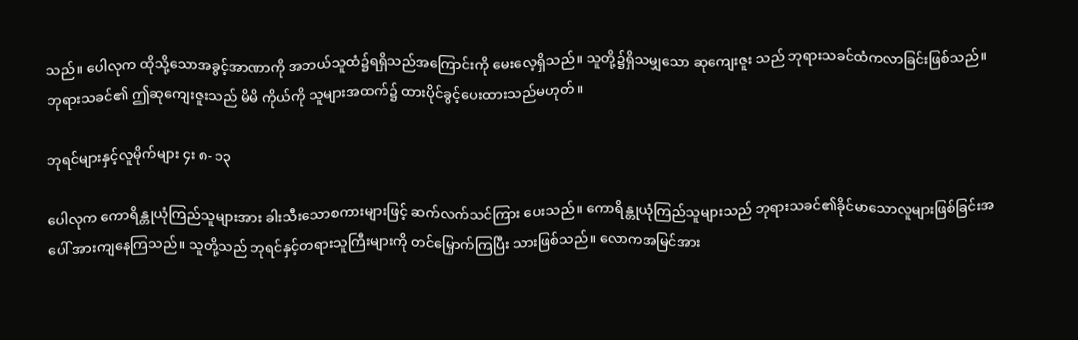သည်။ ပေါလုက ထိုသို့သောအခွင့်အာဏာကို အဘယ်သူထံ၌ရရှိသည်အကြောင်းကို မေးလေ့ရှိသည်။ သူတို့၌ရှိသမျှသော ဆုကျေးဇူး သည် ဘုရားသခင်ထံကလာခြင်းဖြစ်သည်။ ဘုရားသခင်၏ ဤဆုကျေးဇူးသည် မိမိ ကိုယ်ကို သူများအထက်၌ ထားပိုင်ခွင့်ပေးထားသည်မဟုတ်။

ဘုရင်များနှင့်လူမိုက်များ ၄း ၈- ၁၃

ပေါလုက ကောရိန္တုယုံကြည်သူများအား ခါးသီးသောစကားများဖြင့် ဆက်လက်သင်ကြား ပေးသည်။ ကောရိန္တုယုံကြည်သူများသည် ဘုရားသခင်၏ခိုင်မာသောလူများဖြစ်ခြင်းအ ပေါ် အားကျနေကြသည်။ သူတို့သည် ဘုရင်နှင့်တရားသူကြီးများကို တင်မြှောက်ကြပြီး သားဖြစ်သည်။ လောကအမြင်အား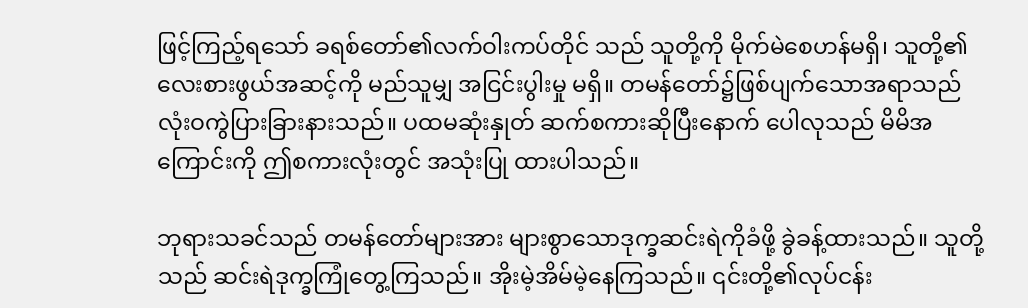ဖြင့်ကြည့်ရသော် ခရစ်တော်၏လက်ဝါးကပ်တိုင် သည် သူတို့ကို မိုက်မဲစေဟန်မရှိ၊ သူတို့၏လေးစားဖွယ်အဆင့်ကို မည်သူမျှ အငြင်းပွါးမှု မရှိ။ တမန်တော်၌ဖြစ်ပျက်သောအရာသည် လုံးဝကွဲပြားခြားနားသည်။ ပထမဆုံးနှုတ် ဆက်စကားဆိုပြီးနောက် ပေါလုသည် မိမိအကြောင်းကို ဤစကားလုံးတွင် အသုံးပြု ထားပါသည်။

ဘုရားသခင်သည် တမန်တော်များအား များစွာသောဒုက္ခဆင်းရဲကိုခံဖို့ ခွဲခန့်ထားသည်။ သူတို့သည် ဆင်းရဲဒုက္ခကြုံတွေ့ကြသည်။ အိုးမဲ့အိမ်မဲ့နေကြသည်။ ၎င်းတို့၏လုပ်ငန်း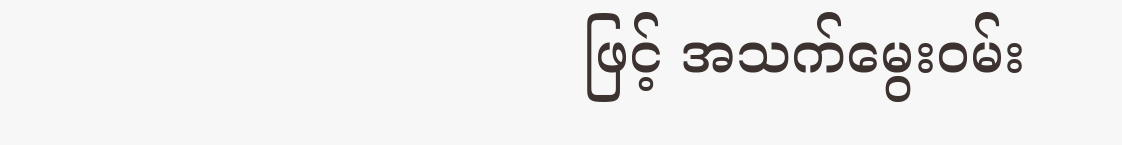ဖြင့် အသက်မွေးဝမ်း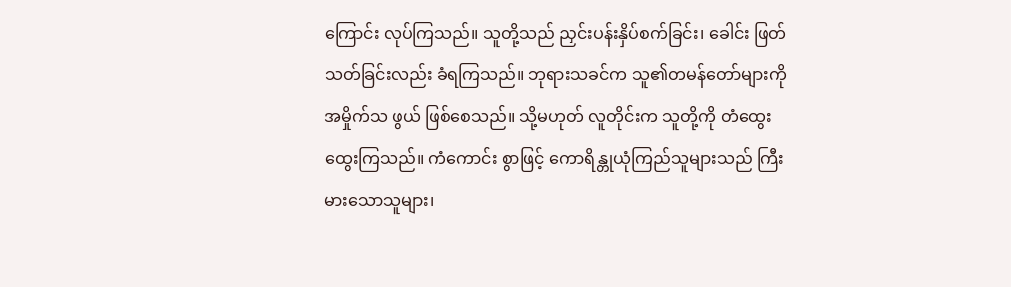ကြောင်း လုပ်ကြသည်။ သူတို့သည် ညှင်းပန်းနှိပ်စက်ခြင်း၊ ခေါင်း ဖြတ်သတ်ခြင်းလည်း ခံရကြသည်။ ဘုရားသခင်က သူ၏တမန်တော်များကို အမှိုက်သ ဖွယ် ဖြစ်စေသည်။ သို့မဟုတ် လူတိုင်းက သူတို့ကို တံထွေး ထွေးကြသည်။ ကံကောင်း စွာဖြင့် ကောရိန္တုယုံကြည်သူများသည် ကြီးမားသောသူများ၊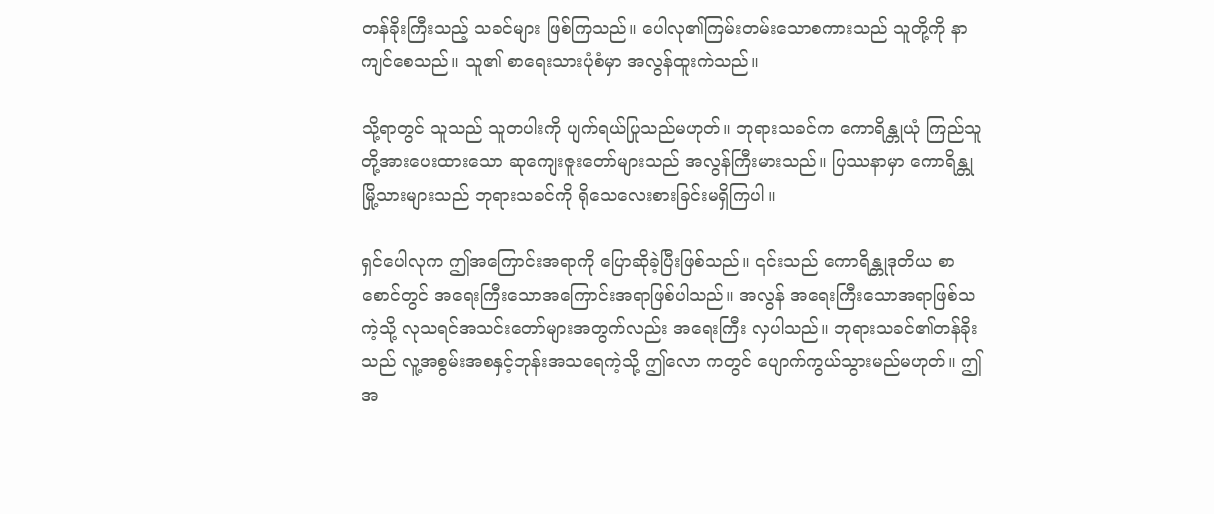တန်ခိုးကြီးသည့် သခင်များ ဖြစ်ကြသည်။ ပေါလု၏ကြမ်းတမ်းသောစကားသည် သူတို့ကို နာကျင်စေသည်။ သူ၏ စာရေးသားပုံစံမှာ အလွန်ထူးကဲသည်။

သို့ရာတွင် သူသည် သူတပါးကို ပျက်ရယ်ပြုသည်မဟုတ်။ ဘုရားသခင်က ကောရိန္တုယုံ ကြည်သူတို့အားပေးထားသော ဆုကျေးဇူးတော်များသည် အလွန်ကြီးမားသည်။ ပြဿနာမှာ ကောရိန္တုမြို့သားများသည် ဘုရားသခင်ကို ရိုသေလေးစားခြင်းမရှိကြပါ။

ရှင်ပေါလုက ဤအကြောင်းအရာကို ပြောဆိုခဲ့ပြီးဖြစ်သည်။ ၎င်းသည် ကောရိန္တုဒုတိယ စာစောင်တွင် အရေးကြီးသောအကြောင်းအရာဖြစ်ပါသည်။ အလွန် အရေးကြီးသောအရာဖြစ်သကဲ့သို့ လုသရင်အသင်းတော်များအတွက်လည်း အရေးကြီး လှပါသည်။ ဘုရားသခင်၏တန်ခိုးသည် လူ့အစွမ်းအစနှင့်ဘုန်းအသရေကဲ့သို့ ဤလော ကတွင် ပျောက်ကွယ်သွားမည်မဟုတ်။ ဤအ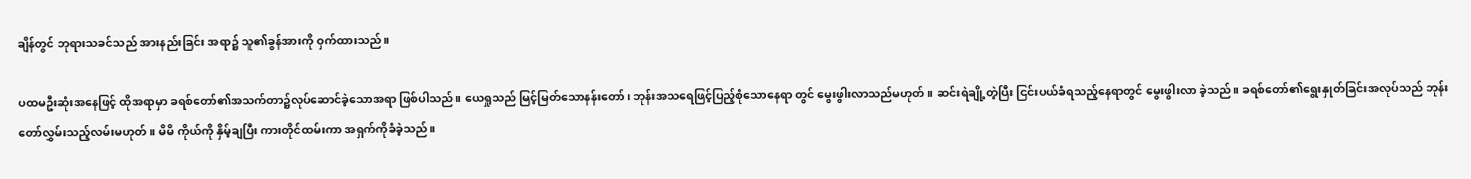ချိန်တွင် ဘုရားသခင်သည် အားနည်းခြင်း အရာ၌ သူ၏ခွန်အားကို ဝှက်ထားသည်။

ပထမဦးဆုံးအနေဖြင့် ထိုအရာမှာ ခရစ်တော်၏အသက်တာ၌လုပ်ဆောင်ခဲ့သောအရာ ဖြစ်ပါသည်။ ယေရှုသည် မြင့်မြတ်သောနန်းတော်၊ ဘုန်းအသရေဖြင့်ပြည့်စုံသောနေရာ တွင် မွေးဖွါးလာသည်မဟုတ်။ ဆင်းရဲချို့တဲ့ပြီး ငြင်းပယ်ခံရသည့်နေရာတွင် မွေးဖွါးလာ ခဲ့သည်။ ခရစ်တော်၏ရွေးနှုတ်ခြင်းအလုပ်သည် ဘုန်းတော်လွှမ်းသည့်လမ်းမဟုတ်။ မိမိ ကိုယ်ကို နှိမ့်ချပြီး ကားတိုင်ထမ်းကာ အရှက်ကိုခံခဲ့သည်။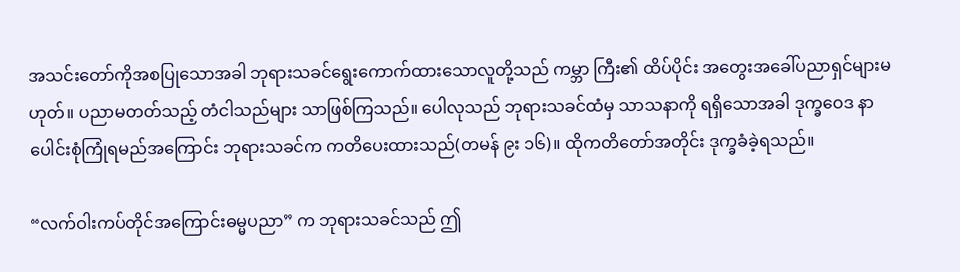အသင်းတော်ကိုအစပြုသောအခါ ဘုရားသခင်ရွေးကောက်ထားသောလူတို့သည် ကမ္ဘာ ကြီး၏ ထိပ်ပိုင်း အတွေးအခေါ်ပညာရှင်များမဟုတ်။ ပညာမတတ်သည့် တံငါသည်များ သာဖြစ်ကြသည်။ ပေါလုသည် ဘုရားသခင်ထံမှ သာသနာကို ရရှိသောအခါ ဒုက္ခဝေဒ နာပေါင်းစုံကြုံရမည်အကြောင်း ဘုရားသခင်က ကတိပေးထားသည်(တမန် ၉း ၁၆)။ ထိုကတိတော်အတိုင်း ဒုက္ခခံခဲ့ရသည်။

“လက်ဝါးကပ်တိုင်အကြောင်းဓမ္မပညာ” က ဘုရားသခင်သည် ဤ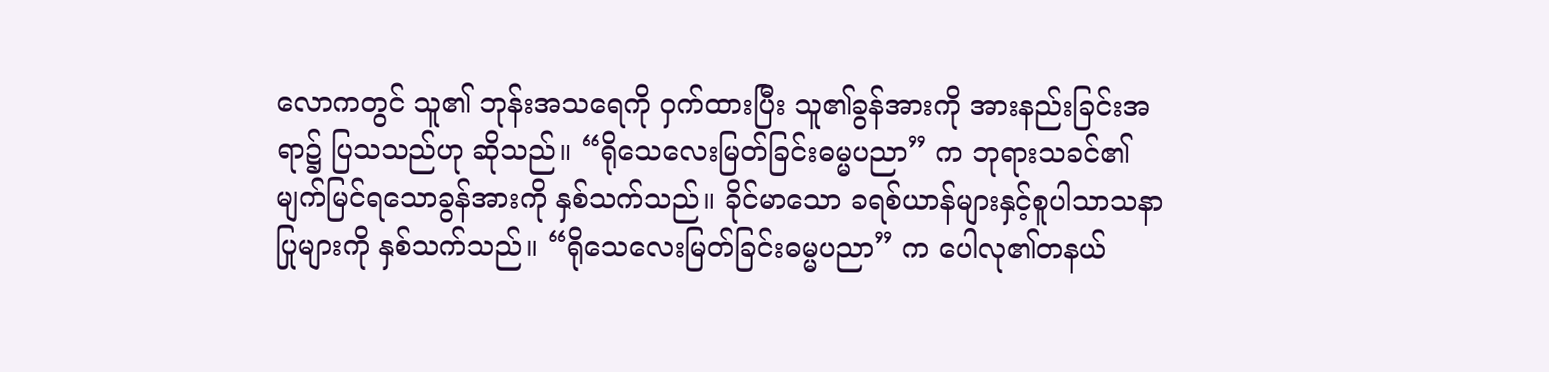လောကတွင် သူ၏ ဘုန်းအသရေကို ဝှက်ထားပြီး သူ၏ခွန်အားကို အားနည်းခြင်းအရာ၌ ပြသသည်ဟု ဆိုသည်။ “ရိုသေလေးမြတ်ခြင်းဓမ္မပညာ” က ဘုရားသခင်၏မျက်မြင်ရသောခွန်အားကို နှစ်သက်သည်။ ခိုင်မာသော ခရစ်ယာန်များနှင့်စူပါသာသနာပြုများကို နှစ်သက်သည်။ “ရိုသေလေးမြတ်ခြင်းဓမ္မပညာ” က ပေါလု၏တနယ်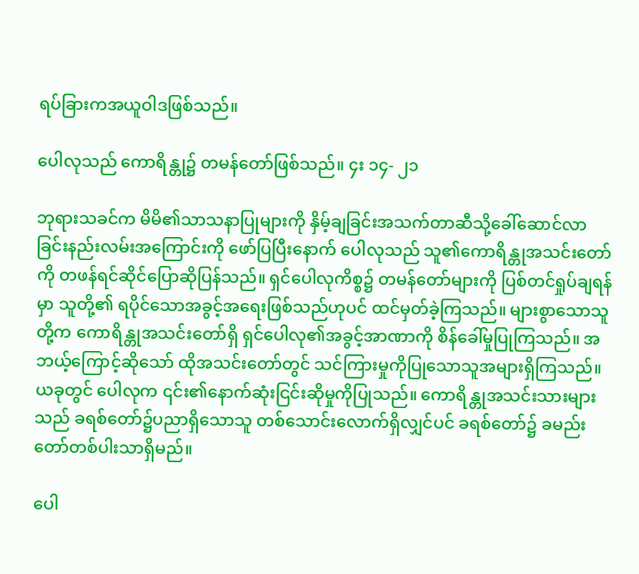ရပ်ခြားကအယူဝါဒဖြစ်သည်။

ပေါလုသည် ကောရိန္တု၌ တမန်တော်ဖြစ်သည်။ ၄း ၁၄- ၂၁

ဘုရားသခင်က မိမိ၏သာသနာပြုများကို နှိမ့်ချခြင်းအသက်တာဆီသို့ခေါ်ဆောင်လာ ခြင်းနည်းလမ်းအကြောင်းကို ဖော်ပြပြီးနောက် ပေါလုသည် သူ၏ကောရိန္တုအသင်းတော် ကို တဖန်ရင်ဆိုင်ပြောဆိုပြန်သည်။ ရှင်ပေါလုကိစ္စ၌ တမန်တော်များကို ပြစ်တင်ရှုပ်ချရန် မှာ သူတို့၏ ရပိုင်သောအခွင့်အရေးဖြစ်သည်ဟုပင် ထင်မှတ်ခဲ့ကြသည်။ များစွာသောသူ တို့က ကောရိန္တုအသင်းတော်ရှိ ရှင်ပေါလု၏အခွင့်အာဏာကို စိန်ခေါ်မှုပြုကြသည်။ အ ဘယ့်ကြောင့်ဆိုသော် ထိုအသင်းတော်တွင် သင်ကြားမှုကိုပြုသောသူအများရှိကြသည်။ ယခုတွင် ပေါလုက ၎င်း၏နောက်ဆုံးငြင်းဆိုမှုကိုပြုသည်။ ကောရိန္တုအသင်းသားများ သည် ခရစ်တော်၌ပညာရှိသောသူ တစ်သောင်းလောက်ရှိလျှင်ပင် ခရစ်တော်၌ ခမည်း တော်တစ်ပါးသာရှိမည်။

ပေါ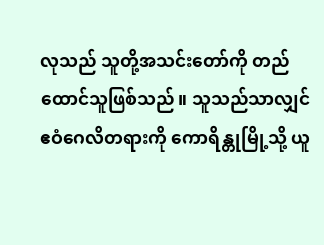လုသည် သူတို့အသင်းတော်ကို တည်ထောင်သူဖြစ်သည်။ သူသည်သာလျှင် ဧဝံဂေလိတရားကို ကောရိန္တုမြို့သို့ ယူ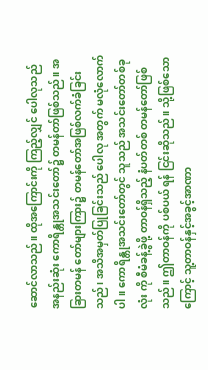ဆောင်လာသည်။ ထိုအကြောင်းကို ကြည့်လျှင် ပေါလုသည် အနည်းဆုံး ကောရိန္တုအသင်းတော်၌ တမန်တာ်ဖြစ်သည်။ အခြားတမန် တော်များကြား၌ တမန်တော်အဖြစ်လက်ခံခြင်းသည်၊ အသိအမှတ်ပြုခြင်းသည် ပေါလု အတွက် မလုံလောက်ပါ။ ကောရိန္တုအသင်းတော်တွင် သူသည် အသင်းတော်တစ်ခုလုံး ကို စီမံခန့်ခွဲဖို့ တာဝန်ရှိသည့် နံပတ်တစ် တမန်တော်ဖြစ်သည်။ ဤတာဝန်ကို ပစ်ပယ် ရန် ငြင်းဆိုသည်။ သို့ဖြစ်သောကြောင့် သူ့တာဝန်နှင့်အခွင့်အာဏာ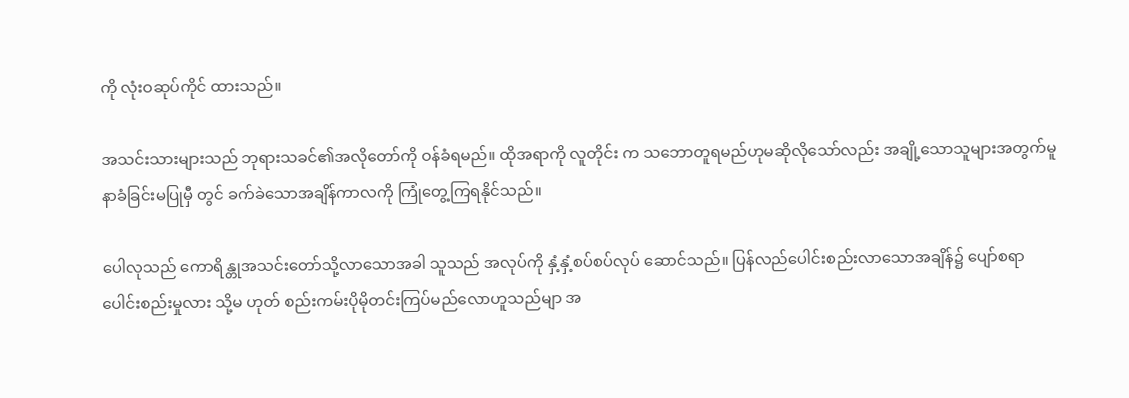ကို လုံးဝဆုပ်ကိုင် ထားသည်။

အသင်းသားများသည် ဘုရားသခင်၏အလိုတော်ကို ဝန်ခံရမည်။ ထိုအရာကို လူတိုင်း က သဘောတူရမည်ဟုမဆိုလိုသော်လည်း အချို့သောသူများအတွက်မူ နာခံခြင်းမပြုမှီ တွင် ခက်ခဲသောအချိန်ကာလကို ကြုံတွေ့ကြရနိုင်သည်။

ပေါလုသည် ကောရိန္တုအသင်းတော်သို့လာသောအခါ သူသည် အလုပ်ကို နှံ့နှံ့စပ်စပ်လုပ် ဆောင်သည်။ ပြန်လည်ပေါင်းစည်းလာသောအချိန်၌ ပျော်စရာပေါင်းစည်းမှုလား သို့မ ဟုတ် စည်းကမ်းပိုမိုတင်းကြပ်မည်လောဟူသည်မျာ အ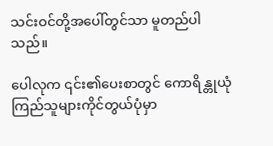သင်းဝင်တို့အပေါ်တွင်သာ မူတည်ပါသည်။

ပေါလုက ၎င်း၏ပေးစာတွင် ကောရိန္တုယုံကြည်သူများကိုင်တွယ်ပုံမှာ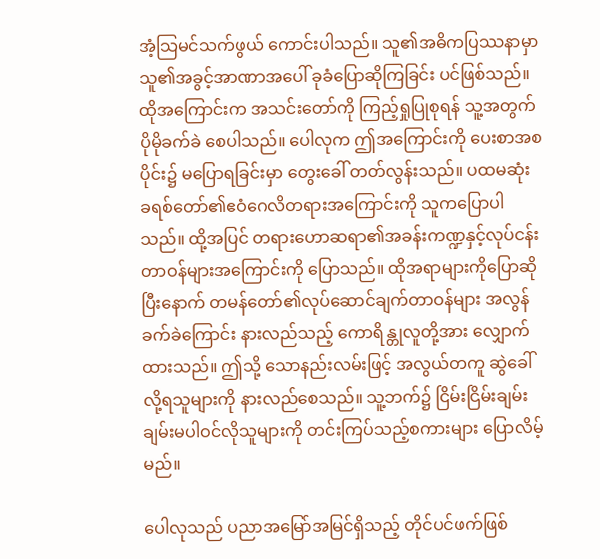အံ့သြမင်သက်ဖွယ် ကောင်းပါသည်။ သူ၏အဓိကပြဿနာမှာ သူ၏အခွင့်အာဏာအပေါ် ခုခံပြောဆိုကြခြင်း ပင်ဖြစ်သည်။ ထိုအကြောင်းက အသင်းတော်ကို ကြည့်ရှုပြုစုရန် သူ့အတွက် ပိုမိုခက်ခဲ စေပါသည်။ ပေါလုက ဤအကြောင်းကို ပေးစာအစပိုင်း၌ မပြောရခြင်းမှာ တွေးခေါ် တတ်လွန်းသည်။ ပထမဆုံး ခရစ်တော်၏ဧဝံဂေလိတရားအကြောင်းကို သူကပြောပါ သည်။ ထို့အပြင် တရားဟောဆရာ၏အခန်းကဏ္ဍနှင့်လုပ်ငန်းတာဝန်များအကြောင်းကို ပြောသည်။ ထိုအရာများကိုပြောဆိုပြီးနောက် တမန်တော်၏လုပ်ဆောင်ချက်တာဝန်များ အလွန်ခက်ခဲကြောင်း နားလည်သည့် ကောရိန္တုလူတို့အား လျှောက်ထားသည်။ ဤသို့ သောနည်းလမ်းဖြင့် အလွယ်တကူ ဆွဲခေါ်လို့ရသူများကို နားလည်စေသည်။ သူ့ဘက်၌ ငြိမ်းငြိမ်းချမ်းချမ်းမပါဝင်လိုသူများကို တင်းကြပ်သည့်စကားများ ပြောလိမ့်မည်။

ပေါလုသည် ပညာအမြော်အမြင်ရှိသည့် တိုင်ပင်ဖက်ဖြစ်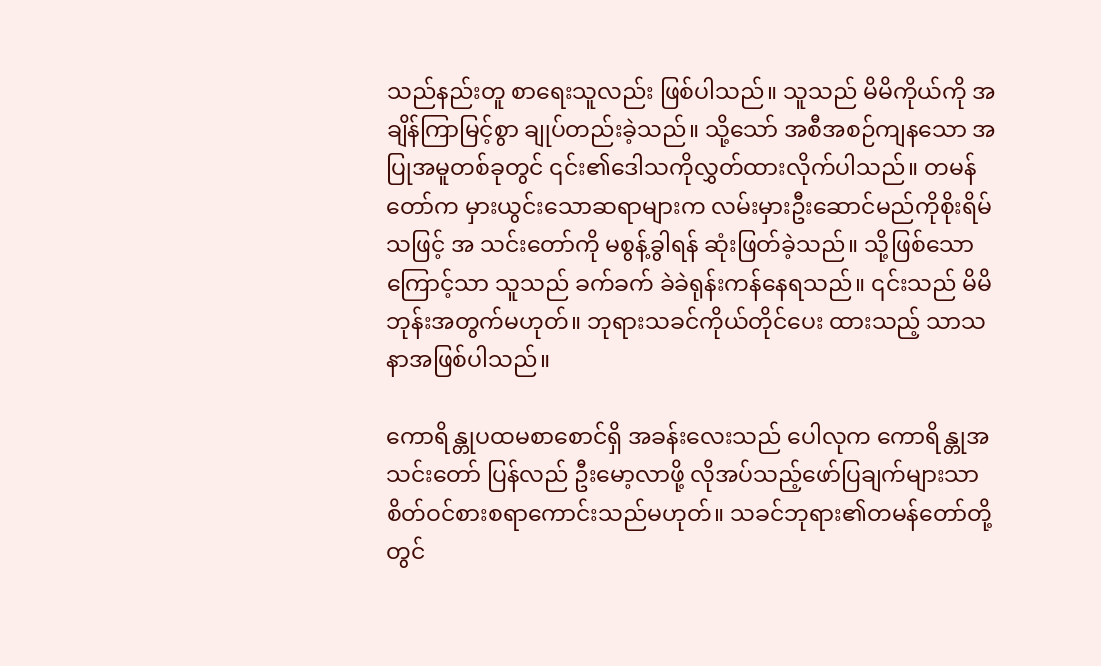သည်နည်းတူ စာရေးသူလည်း ဖြစ်ပါသည်။ သူသည် မိမိကိုယ်ကို အချိန်ကြာမြင့်စွာ ချုပ်တည်းခဲ့သည်။ သို့သော် အစီအစဉ်ကျနသော အပြုအမူတစ်ခုတွင် ၎င်း၏ဒေါသကိုလွှတ်ထားလိုက်ပါသည်။ တမန်တော်က မှားယွင်းသောဆရာများက လမ်းမှားဦးဆောင်မည်ကိုစိုးရိမ်သဖြင့် အ သင်းတော်ကို မစွန့်ခွါရန် ဆုံးဖြတ်ခဲ့သည်။ သို့ဖြစ်သောကြောင့်သာ သူသည် ခက်ခက် ခဲခဲရုန်းကန်နေရသည်။ ၎င်းသည် မိမိဘုန်းအတွက်မဟုတ်။ ဘုရားသခင်ကိုယ်တိုင်ပေး ထားသည့် သာသနာအဖြစ်ပါသည်။

ကောရိန္တုပထမစာစောင်ရှိ အခန်းလေးသည် ပေါလုက ကောရိန္တုအသင်းတော် ပြန်လည် ဦးမော့လာဖို့ လိုအပ်သည့်ဖော်ပြချက်များသာ စိတ်ဝင်စားစရာကောင်းသည်မဟုတ်။ သခင်ဘုရား၏တမန်တော်တို့တွင်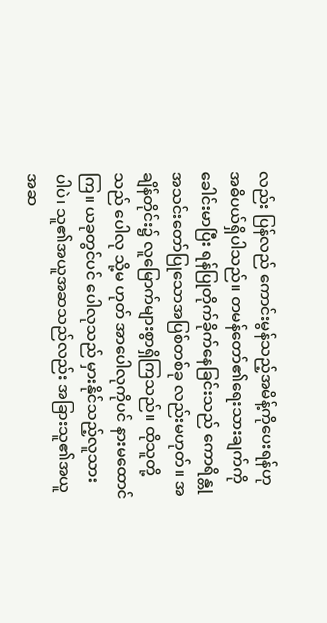လည်း ပြန်လည် ကောင်းမွန်သည့်အမိန့်ကိုပေးရန်ဟု အဓိပယ်ရှိပါသည်။ တမန်တော်၏ရေးသားချက်ကို ခေါင်းမာပြီး ရန်ပြုတိုက်ခိုက်နေခြင်းသည် ကောရိန္တုအသင်းတော်ပြုသောအပြစ်တစ်ခု လည်းမဟုတ်။ အချိန်တိုင်း၌ လူမြောက်များစွာရှိကြသည်။ ထိုသူတို့သည် ပေါလု သို့မ ဟုတ် အာပေါလုကိုပင် နားမထောင်ကြ။ ယခုတွင်ပင် ပေါလုသည် မှားနိုင်သည့်လူသား ပါပဲ၊ သူ၏အယူအဆသည်လည်း အခြားသူ၏အယူအဆ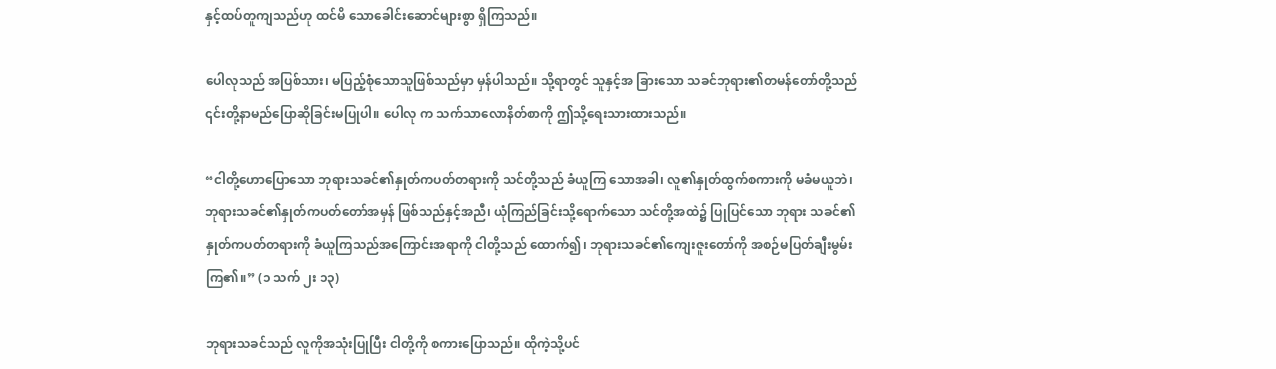နှင့်ထပ်တူကျသည်ဟု ထင်မိ သောခေါင်းဆောင်များစွာ ရှိကြသည်။

ပေါလုသည် အပြစ်သား၊ မပြည့်စုံသောသူဖြစ်သည်မှာ မှန်ပါသည်။ သို့ရာတွင် သူနှင့်အ ခြားသော သခင်ဘုရား၏တမန်တော်တို့သည် ၎င်းတို့နာမည်ပြောဆိုခြင်းမပြုပါ။ ပေါလု က သက်သာလောနိတ်စာကို ဤသို့ရေးသားထားသည်။

“ငါတို့ဟောပြောသော ဘုရားသခင်၏နှုတ်ကပတ်တရားကို သင်တို့သည် ခံယူကြ သောအခါ၊ လူ၏နှုတ်ထွက်စကားကို မခံမယူဘဲ၊ ဘုရားသခင်၏နှုတ်ကပတ်တော်အမှန် ဖြစ်သည်နှင့်အညီ၊ ယုံကြည်ခြင်းသို့ရောက်သော သင်တို့အထဲ၌ ပြုပြင်သော ဘုရား သခင်၏နှုတ်ကပတ်တရားကို ခံယူကြသည်အကြောင်းအရာကို ငါတို့သည် ထောက်၍၊ ဘုရားသခင်၏ကျေးဇူးတော်ကို အစဉ်မပြတ်ချီးမွမ်းကြ၏။” (၁ သက် ၂း ၁၃)

ဘုရားသခင်သည် လူကိုအသုံးပြုပြီး ငါတို့ကို စကားပြောသည်။ ထိုကဲ့သို့ပင်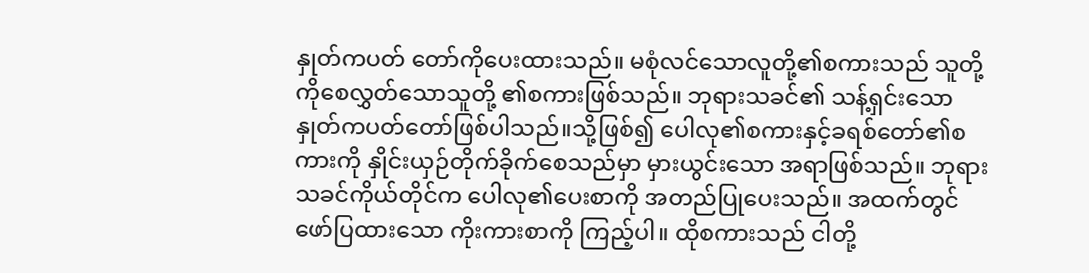နှုတ်ကပတ် တော်ကိုပေးထားသည်။ မစုံလင်သောလူတို့၏စကားသည် သူတို့ကိုစေလွှတ်သောသူတို့ ၏စကားဖြစ်သည်။ ဘုရားသခင်၏ သန့်ရှင်းသောနှုတ်ကပတ်တော်ဖြစ်ပါသည်။သို့ဖြစ်၍ ပေါလု၏စကားနှင့်ခရစ်တော်၏စကားကို နှိုင်းယှဉ်တိုက်ခိုက်စေသည်မှာ မှားယွင်းသော အရာဖြစ်သည်။ ဘုရားသခင်ကိုယ်တိုင်က ပေါလု၏ပေးစာကို အတည်ပြုပေးသည်။ အထက်တွင်ဖော်ပြထားသော ကိုးကားစာကို ကြည့်ပါ။ ထိုစကားသည် ငါတို့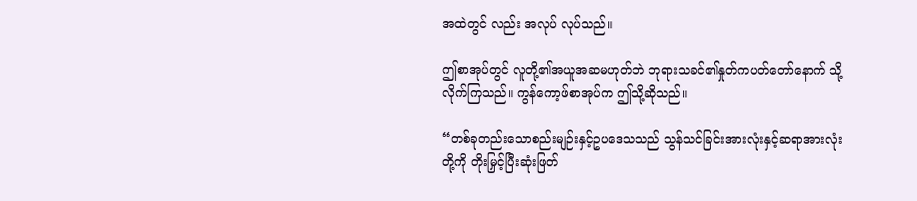အထဲတွင် လည်း အလုပ် လုပ်သည်။

ဤစာအုပ်တွင် လူတို့၏အယူအဆမဟုတ်ဘဲ ဘုရားသခင်၏နှုတ်ကပတ်တော်နောက် သို့လိုက်ကြသည်။ ကွန်ကော့ဖ်စာအုပ်က ဤသို့ဆိုသည်။

“တစ်ခုတည်းသောစည်းမျဉ်းနှင့်ဥပဒေသသည် သွန်သင်ခြင်းအားလုံးနှင့်ဆရာအားလုံး တို့ကို တိုးမြှင့်ပြီးဆုံးဖြတ်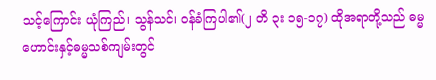သင့်ကြောင်း ယုံကြည်၊ သွန်သင်၊ ဝန်ခံကြပါ၏(၂ တိ ၃း ၁၅-၁၇) ထိုအရာတို့သည် ဓမ္မဟောင်းနှင့်ဓမ္မသစ်ကျမ်းတွင်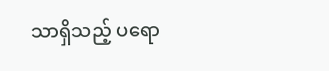သာရှိသည့် ပရော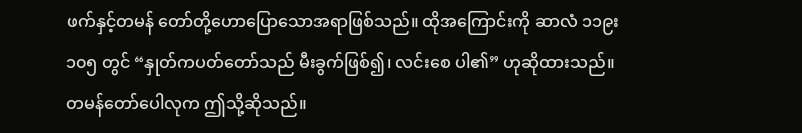ဖက်နှင့်တမန် တော်တို့ဟောပြောသောအရာဖြစ်သည်။ ထိုအကြောင်းကို ဆာလံ ၁၁၉း ၁၀၅ တွင် “နှုတ်ကပတ်တော်သည် မီးခွက်ဖြစ်၍၊ လင်းစေ ပါ၏” ဟုဆိုထားသည်။ တမန်တော်ပေါလုက ဤသို့ဆိုသည်။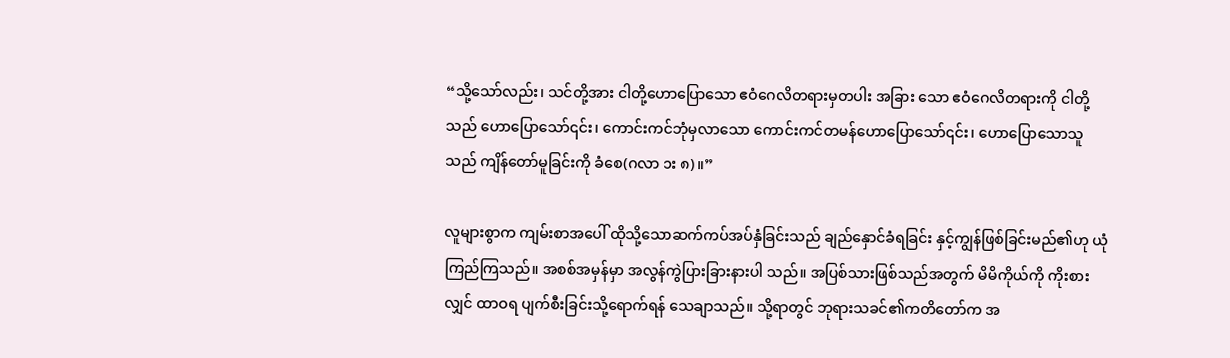“သို့သော်လည်း၊ သင်တို့အား ငါတို့ဟောပြောသော ဧဝံဂေလိတရားမှတပါး အခြား သော ဧဝံဂေလိတရားကို ငါတို့သည် ဟောပြောသော်၎င်း၊ ကောင်းကင်ဘုံမှလာသော ကောင်းကင်တမန်ဟောပြောသော်၎င်း၊ ဟောပြောသောသူသည် ကျိန်တော်မူခြင်းကို ခံစေ(ဂလာ ၁း ၈)။”

လူများစွာက ကျမ်းစာအပေါ် ထိုသို့သောဆက်ကပ်အပ်နှံခြင်းသည် ချည်နှောင်ခံရခြင်း နှင့်ကျွန်ဖြစ်ခြင်းမည်၏ဟု ယုံကြည်ကြသည်။ အစစ်အမှန်မှာ အလွန်ကွဲပြားခြားနားပါ သည်။ အပြစ်သားဖြစ်သည်အတွက် မိမိကိုယ်ကို ကိုးစားလျှင် ထာဝရ ပျက်စီးခြင်းသို့ရောက်ရန် သေချာသည်။ သို့ရာတွင် ဘုရားသခင်၏ကတိတော်က အ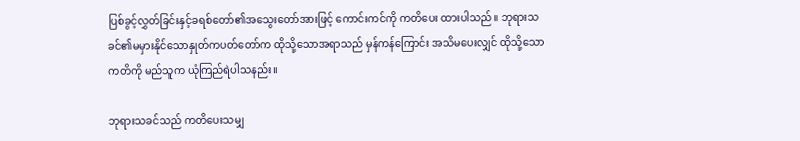ပြစ်ခွင့်လွှတ်ခြင်းနှင့်ခရစ်တော်၏အသွေးတော်အားဖြင့် ကောင်းကင်ကို ကတိပေး ထားပါသည်။ ဘုရားသခင်၏မမှားနိုင်သောနှုတ်ကပတ်တော်က ထိုသို့သောအရာသည် မှန်ကန်ကြောင်း အသိမပေးလျှင် ထိုသို့သောကတိကို မည်သူက ယုံကြည်ရဲပါသနည်း။

ဘုရားသခင်သည် ကတိပေးသမျှ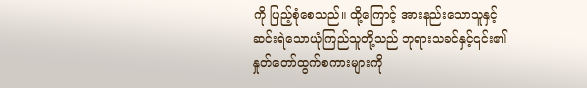ကို ပြည့်စုံစေသည်။ ထို့ကြောင့် အားနည်းသောသူနှင့် ဆင်းရဲသောယုံကြည်သူတို့သည် ဘုရားသခင်နှင့်၎င်း၏နှုတ်တော်ထွက်စကားများကို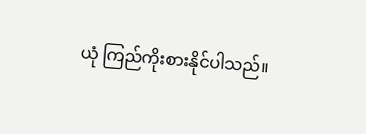ယုံ ကြည်ကိုးစားနိုင်ပါသည်။